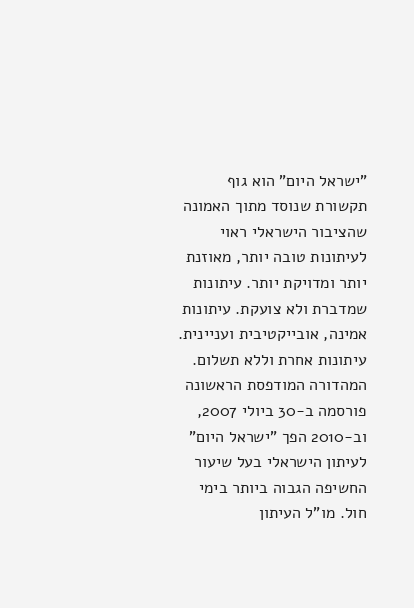"ישראל היום" הוא גוף תקשורת שנוסד מתוך האמונה שהציבור הישראלי ראוי לעיתונות טובה יותר, מאוזנת יותר ומדויקת יותר. עיתונות שמדברת ולא צועקת. עיתונות אמינה, אובייקטיבית ועניינית. עיתונות אחרת וללא תשלום. המהדורה המודפסת הראשונה פורסמה ב-30 ביולי 2007, וב-2010 הפך "ישראל היום" לעיתון הישראלי בעל שיעור החשיפה הגבוה ביותר בימי חול. מו"ל העיתון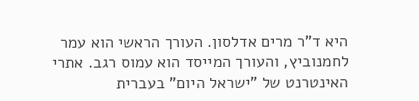היא ד"ר מרים אדלסון. העורך הראשי הוא עמר לחמנוביץ, והעורך המייסד הוא עמוס רגב. אתרי האינטרנט של "ישראל היום" בעברית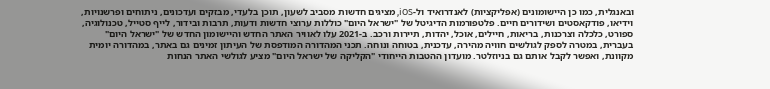ובאנגלית, כמו כן היישומונים (אפליקציות) לאנדרואיד ול-iOS, מציגים חדשות מסביב לשעון, תוכן בלעדי, מבזקים ועדכונים, ניתוחים ופרשנויות, וידיאו, פודקאסטים ושידורים חיים. פלטפורמות הדיגיטל של "ישראל היום" כוללות ערוצי חדשות ודעות, תרבות ובידור, לייף סטייל, טכנולוגיה, ספורט, כלכלה וצרכנות, בריאות, חיילים, אוכל, יהדות, תיירות ורכב. ב-2021 עלו לאוויר האתר החדש והיישומון החדש של "ישראל היום" בעברית, במטרה לספק לגולשים חוויה מהירה, עדכנית, בטוחה ונוחה. תכני המהדורה המודפסת של העיתון זמינים גם באתר, במהדורה יומית מקוונת, ואפשר לקבל אותם גם בניוזלטר. מועדון ההטבות הייחודי "הקליקה של ישראל היום" מציע לגולשי האתר הנחות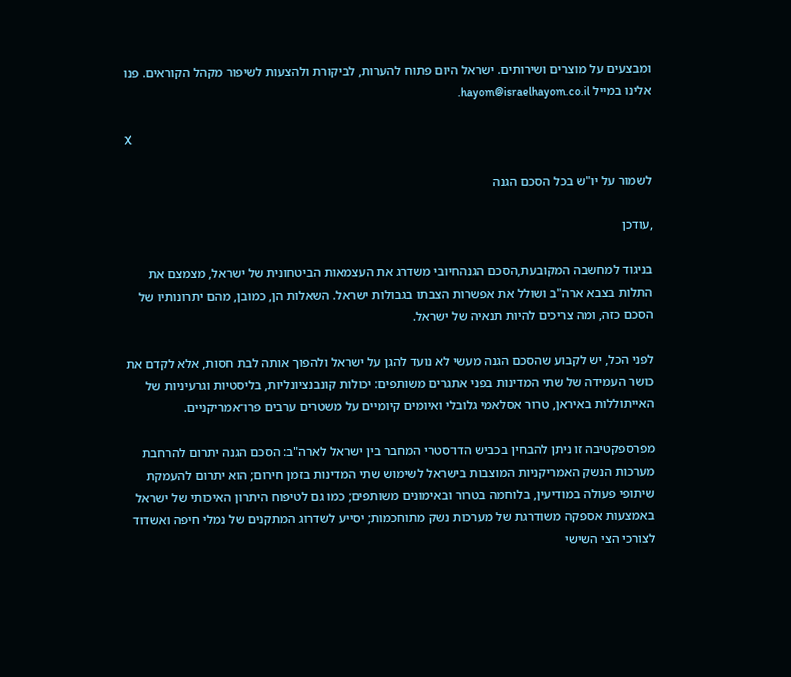ומבצעים על מוצרים ושירותים. ישראל היום פתוח להערות, לביקורת ולהצעות לשיפור מקהל הקוראים. פנו אלינו במייל hayom@israelhayom.co.il.

X

לשמור על יו"ש בכל הסכם הגנה

,עודכן

בניגוד למחשבה המקובעת,הסכם הגנהחיובי משדרג את העצמאות הביטחונית של ישראל, מצמצם את התלות בצבא ארה"ב ושולל את אפשרות הצבתו בגבולות ישראל. השאלות הן, כמובן, מהם יתרונותיו של הסכם כזה, ומה צריכים להיות תנאיה של ישראל.

לפני הכל, יש לקבוע שהסכם הגנה מעשי לא נועד להגן על ישראל ולהפוך אותה לבת חסות, אלא לקדם את כושר העמידה של שתי המדינות בפני אתגרים משותפים: יכולות קונבנציונליות, בליסטיות וגרעיניות של האייתוללות באיראן, טרור אסלאמי גלובלי ואיומים קיומיים על משטרים ערבים פרו־אמריקניים.

מפרספקטיבה זו ניתן להבחין בכביש הדו־סטרי המחבר בין ישראל לארה"ב: הסכם הגנה יתרום להרחבת מערכות הנשק האמריקניות המוצבות בישראל לשימוש שתי המדינות בזמן חירום; הוא יתרום להעמקת שיתופי פעולה במודיעין, בלוחמה בטרור ובאימונים משותפים; כמו גם לטיפוח היתרון האיכותי של ישראל באמצעות אספקה משודרגת של מערכות נשק מתוחכמות; יסייע לשדרוג המתקנים של נמלי חיפה ואשדוד לצורכי הצי השישי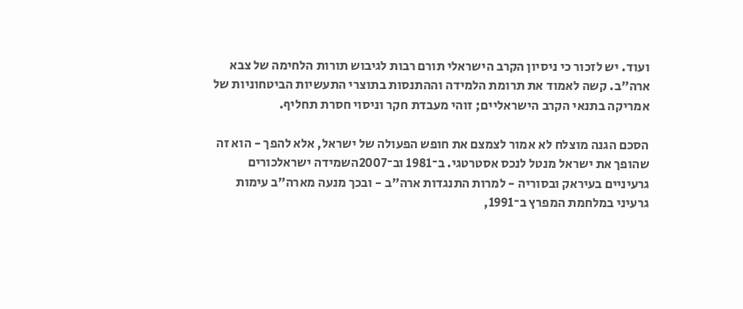ועוד. יש לזכור כי ניסיון הקרב הישראלי תורם רבות לגיבוש תורות הלחימה של צבא ארה"ב. קשה לאמוד את תרומת הלמידה וההתנסות בתוצרי התעשיות הביטחוניות של אמריקה בתנאי הקרב הישראליים; זוהי מעבדת חקר וניסוי חסרת תחליף.

הסכם הגנה מוצלח לא אמור לצמצם את חופש הפעולה של ישראל, אלא להפך - הוא זה שהופך את ישראל מנטל לנכס אסטרטגי. ב־1981 וב־2007השמידה ישראלכורים גרעיניים בעיראק ובסוריה - למרות התנגדות ארה"ב - ובכך מנעה מארה"ב עימות גרעיני במלחמת המפרץ ב־1991,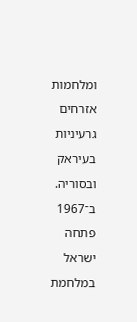ומלחמות אזרחים גרעיניות בעיראק ובסוריה. ב־1967 פתחה ישראל במלחמת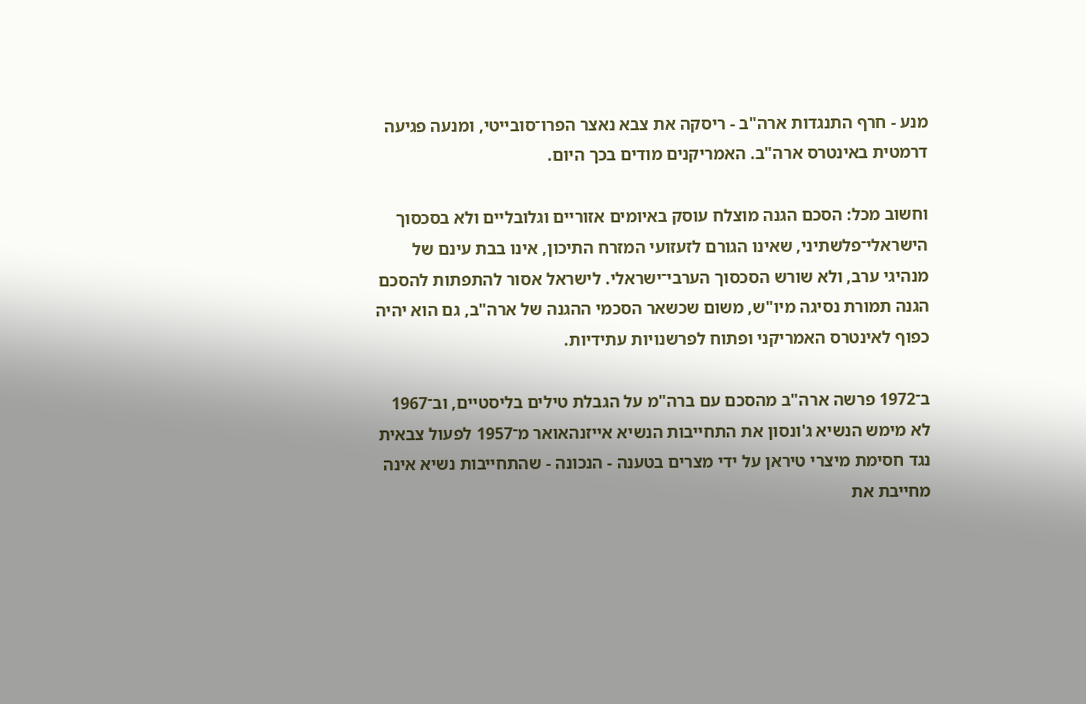מנע - חרף התנגדות ארה"ב - ריסקה את צבא נאצר הפרו־סובייטי, ומנעה פגיעה דרמטית באינטרס ארה"ב. האמריקנים מודים בכך היום.

וחשוב מכל: הסכם הגנה מוצלח עוסק באיומים אזוריים וגלובליים ולא בסכסוך הישראלי־פלשתיני, שאינו הגורם לזעזועי המזרח התיכון, אינו בבת עינם של מנהיגי ערב, ולא שורש הסכסוך הערבי־ישראלי. לישראל אסור להתפתות להסכם הגנה תמורת נסיגה מיו"ש, משום שכשאר הסכמי ההגנה של ארה"ב, גם הוא יהיה כפוף לאינטרס האמריקני ופתוח לפרשנויות עתידיות.

ב־1972 פרשה ארה"ב מהסכם עם ברה"מ על הגבלת טילים בליסטיים, וב־1967 לא מימש הנשיא ג'ונסון את התחייבות הנשיא אייזנהאואר מ־1957 לפעול צבאית נגד חסימת מיצרי טיראן על ידי מצרים בטענה - הנכונה - שהתחייבות נשיא אינה מחייבת את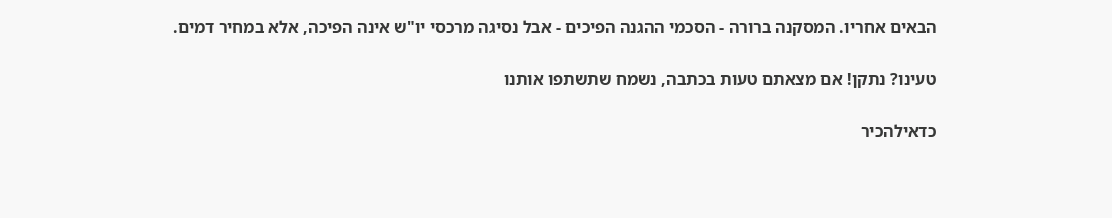הבאים אחריו. המסקנה ברורה - הסכמי ההגנה הפיכים - אבל נסיגה מרכסי יו"ש אינה הפיכה, אלא במחיר דמים.

טעינו? נתקן! אם מצאתם טעות בכתבה, נשמח שתשתפו אותנו

כדאילהכיר